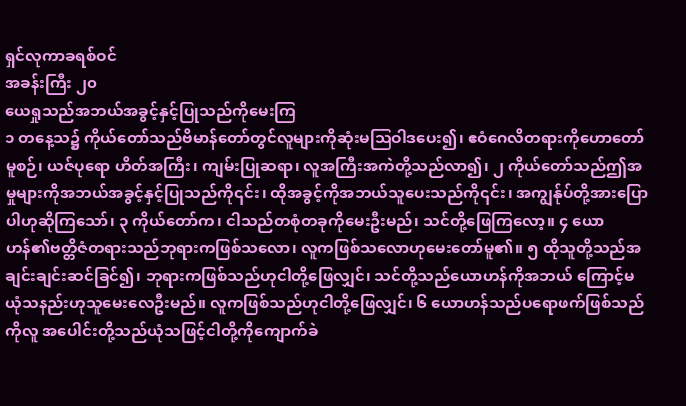ရှင်လုကာခရစ်ဝင်
အခန်းကြီး ၂၀
ယေရှုသည်အဘယ်အခွင့်နှင့်ပြုသည်ကိုမေးကြ
၁ တနေ့သ၌ ကိုယ်တော်သည်ဗိမာန်တော်တွင်လူများကိုဆုံးမဩဝါဒပေး၍၊ ဧဝံဂေလိတရားကိုဟောတော်မူစဉ်၊ ယဇ်ပုရော ဟိတ်အကြီး၊ ကျမ်းပြုဆရာ၊ လူအကြီးအကဲတို့သည်လာ၍၊ ၂ ကိုယ်တော်သည်ဤအမှုများကိုအဘယ်အခွင့်နှင့်ပြုသည်ကို၎င်း၊ ထိုအခွင့်ကိုအဘယ်သူပေးသည်ကို၎င်း၊ အကျွန်ုပ်တို့အားပြောပါဟုဆိုကြသော်၊ ၃ ကိုယ်တော်က၊ ငါသည်တစုံတခုကိုမေးဦးမည်၊ သင်တို့ဖြေကြလော့။ ၄ ယောဟန်၏ဗတ္တိဇံတရားသည်ဘုရားကဖြစ်သလော၊ လူကဖြစ်သလောဟုမေးတော်မူ၏။ ၅ ထိုသူတို့သည်အချင်းချင်းဆင်ခြင်၍၊ ဘုရားကဖြစ်သည်ဟုငါတို့ဖြေလျှင်၊ သင်တို့သည်ယောဟန်ကိုအဘယ် ကြောင့်မယုံသနည်းဟုသူမေးလေဦးမည်။ လူကဖြစ်သည်ဟုငါတို့ဖြေလျှင်၊ ၆ ယောဟန်သည်ပရောဖက်ဖြစ်သည်ကိုလူ အပေါင်းတို့သည်ယုံသဖြင့်ငါတို့ကိုကျောက်ခဲ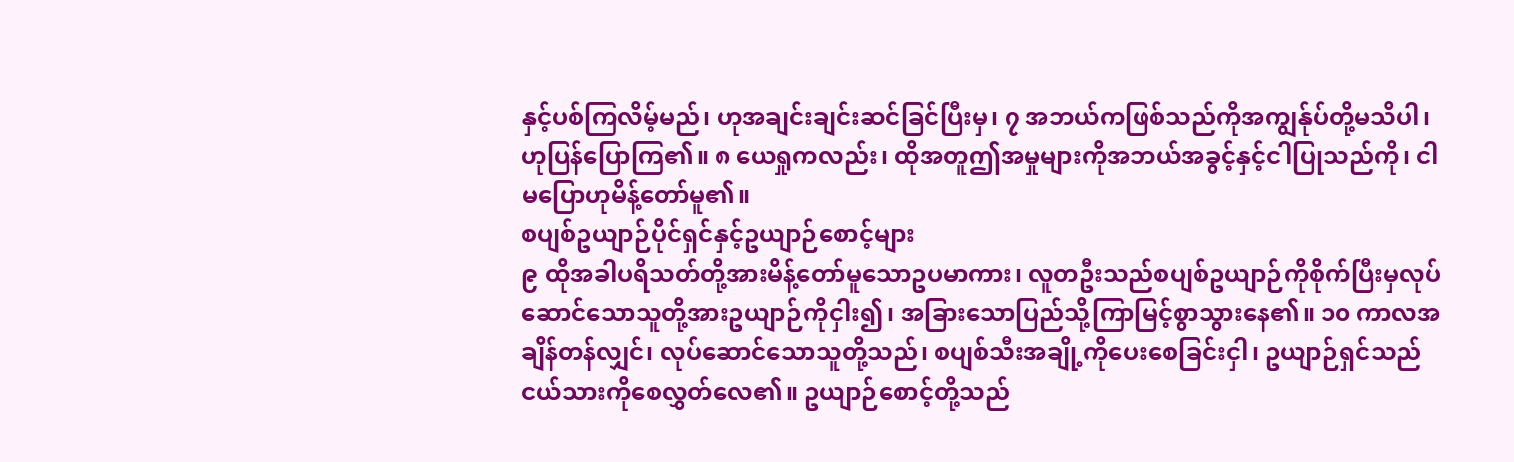နှင့်ပစ်ကြလိမ့်မည်၊ ဟုအချင်းချင်းဆင်ခြင်ပြီးမှ၊ ၇ အဘယ်ကဖြစ်သည်ကိုအကျွန်ုပ်တို့မသိပါ၊ ဟုပြန်ပြောကြ၏။ ၈ ယေရှုကလည်း၊ ထိုအတူဤအမှုများကိုအဘယ်အခွင့်နှင့်ငါပြုသည်ကို၊ ငါမပြောဟုမိန့်တော်မူ၏။
စပျစ်ဥယျာဉ်ပိုင်ရှင်နှင့်ဥယျာဉ်စောင့်များ
၉ ထိုအခါပရိသတ်တို့အားမိန့်တော်မူသောဥပမာကား၊ လူတဦးသည်စပျစ်ဥယျာဉ်ကိုစိုက်ပြီးမှလုပ်ဆောင်သောသူတို့အားဥယျာဉ်ကိုငှါး၍၊ အခြားသောပြည်သို့ကြာမြင့်စွာသွားနေ၏။ ၁၀ ကာလအချိန်တန်လျှင်၊ လုပ်ဆောင်သောသူတို့သည်၊ စပျစ်သီးအချို့ကိုပေးစေခြင်းငှါ၊ ဥယျာဉ်ရှင်သည်ငယ်သားကိုစေလွှတ်လေ၏။ ဥယျာဉ်စောင့်တို့သည်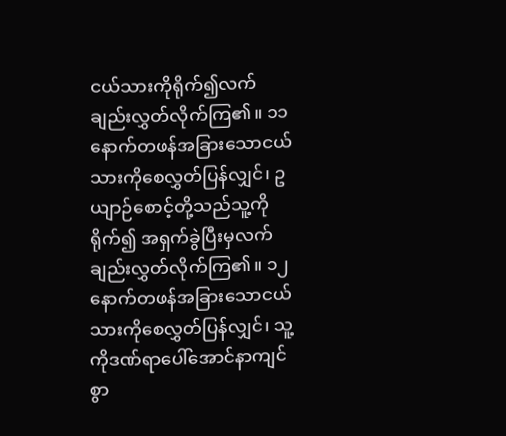ငယ်သားကိုရိုက်၍လက် ချည်းလွှတ်လိုက်ကြ၏။ ၁၁ နောက်တဖန်အခြားသောငယ်သားကိုစေလွှတ်ပြန်လျှင်၊ ဥယျာဉ်စောင့်တို့သည်သူ့ကိုရိုက်၍ အရှက်ခွဲပြီးမှလက်ချည်းလွှတ်လိုက်ကြ၏။ ၁၂ နောက်တဖန်အခြားသောငယ်သားကိုစေလွှတ်ပြန်လျှင်၊ သူ့ကိုဒဏ်ရာပေါ်အောင်နာကျင်စွာ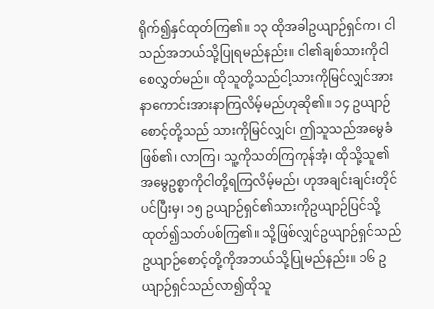ရိုက်၍နှင်ထုတ်ကြ၏။ ၁၃ ထိုအခါဥယျာဉ်ရှင်က၊ ငါသည်အဘယ်သို့ပြုရမည်နည်း။ ငါ၏ချစ်သားကိုငါ စေလွှတ်မည်။ ထိုသူတို့သည်ငါ့သားကိုမြင်လျှင်အားနာကောင်းအားနာကြလိမ့်မည်ဟုဆို၏။ ၁၄ ဥယျာဉ်စောင့်တို့သည် သားကိုမြင်လျှင်၊ ဤသူသည်အမွေခံဖြစ်၏၊ လာကြ၊ သူ့ကိုသတ်ကြကုန်အံ့၊ ထိုသို့သူ၏အမွေဥစ္စာကိုငါတို့ရကြလိမ့်မည်၊ ဟုအချင်းချင်းတိုင်ပင်ပြီးမှ၊ ၁၅ ဥယျာဉ်ရှင်၏သားကိုဥယျာဉ်ပြင်သို့ထုတ်၍သတ်ပစ်ကြ၏။ သို့ဖြစ်လျှင်ဥယျာဉ်ရှင်သည် ဥယျာဉ်စောင့်တို့ကိုအဘယ်သို့ပြုမည်နည်း။ ၁၆ ဥယျာဉ်ရှင်သည်လာ၍ထိုသူ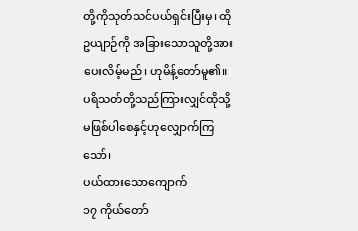တို့ကိုသုတ်သင်ပယ်ရှင်းပြီးမှ၊ ထိုဥယျာဉ်ကို အခြားသောသူတို့အားပေးလိမ့်မည်၊ ဟုမိန့်တော်မူ၏။ ပရိသတ်တို့သည်ကြားလျှင်ထိုသို့မဖြစ်ပါစေနှင့်ဟုလျှောက်ကြသော်၊
ပယ်ထားသောကျောက်
၁၇ ကိုယ်တော်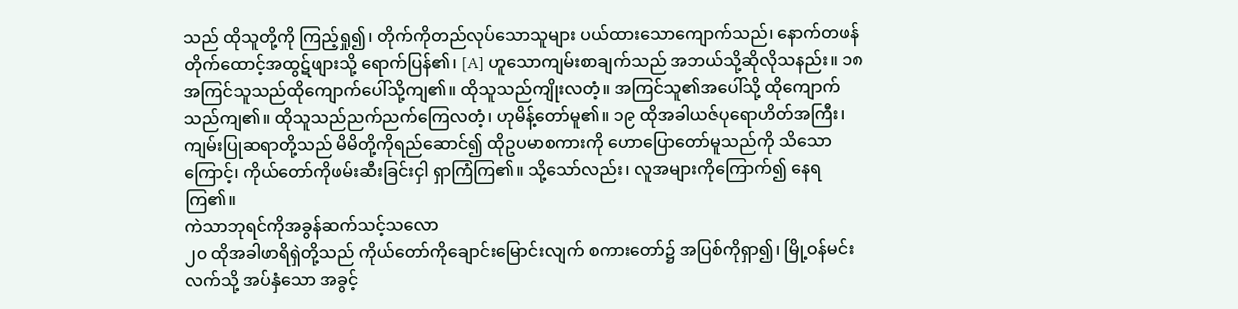သည် ထိုသူတို့ကို ကြည့်ရှု၍၊ တိုက်ကိုတည်လုပ်သောသူများ ပယ်ထားသောကျောက်သည်၊ နောက်တဖန် တိုက်ထောင့်အထွဋ်ဖျားသို့ ရောက်ပြန်၏၊ [A] ဟူသောကျမ်းစာချက်သည် အဘယ်သို့ဆိုလိုသနည်း။ ၁၈ အကြင်သူသည်ထိုကျောက်ပေါ်သို့ကျ၏။ ထိုသူသည်ကျိုးလတံ့။ အကြင်သူ၏အပေါ်သို့ ထိုကျောက်သည်ကျ၏။ ထိုသူသည်ညက်ညက်ကြေလတံ့၊ ဟုမိန့်တော်မူ၏။ ၁၉ ထိုအခါယဇ်ပုရောဟိတ်အကြီး၊ ကျမ်းပြုဆရာတို့သည် မိမိတို့ကိုရည်ဆောင်၍ ထိုဥပမာစကားကို ဟောပြောတော်မူသည်ကို သိသောကြောင့်၊ ကိုယ်တော်ကိုဖမ်းဆီးခြင်းငှါ ရှာကြံကြ၏။ သို့သော်လည်း၊ လူအများကိုကြောက်၍ နေရကြ၏။
ကဲသာဘုရင်ကိုအခွန်ဆက်သင့်သလော
၂၀ ထိုအခါဖာရိရှဲတို့သည် ကိုယ်တော်ကိုချောင်းမြောင်းလျက် စကားတော်၌ အပြစ်ကိုရှာ၍၊ မြို့ဝန်မင်းလက်သို့ အပ်နှံသော အခွင့်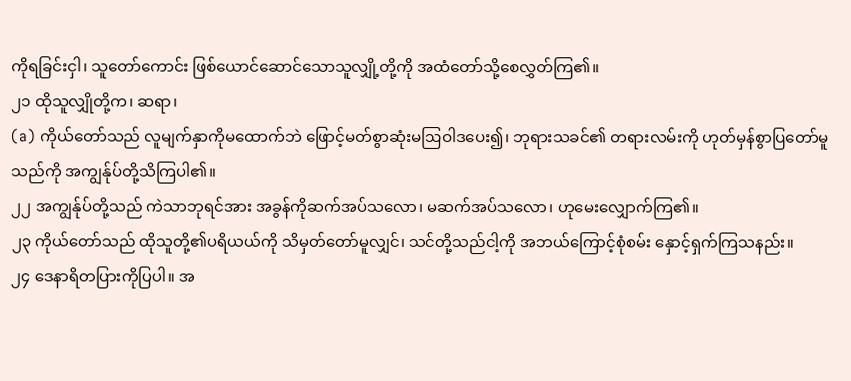ကိုရခြင်းငှါ၊ သူတော်ကောင်း ဖြစ်ယောင်ဆောင်သောသူလျှို့တို့ကို အထံတော်သို့စေလွှတ်ကြ၏။
၂၁ ထိုသူလျှိုတို့က၊ ဆရာ၊
(a) ကိုယ်တော်သည် လူမျက်နှာကိုမထောက်ဘဲ ဖြောင့်မတ်စွာဆုံးမဩဝါဒပေး၍၊ ဘုရားသခင်၏ တရားလမ်းကို ဟုတ်မှန်စွာပြတော်မူသည်ကို အကျွန်ုပ်တို့သိကြပါ၏။
၂၂ အကျွန်ုပ်တို့သည် ကဲသာဘုရင်အား အခွန်ကိုဆက်အပ်သလော၊ မဆက်အပ်သလော၊ ဟုမေးလျှောက်ကြ၏။
၂၃ ကိုယ်တော်သည် ထိုသူတို့၏ပရိယယ်ကို သိမှတ်တော်မူလျှင်၊ သင်တို့သည်ငါ့ကို အဘယ်ကြောင့်စုံစမ်း နှောင့်ရှက်ကြသနည်း။
၂၄ ဒေနာရိတပြားကိုပြပါ။ အ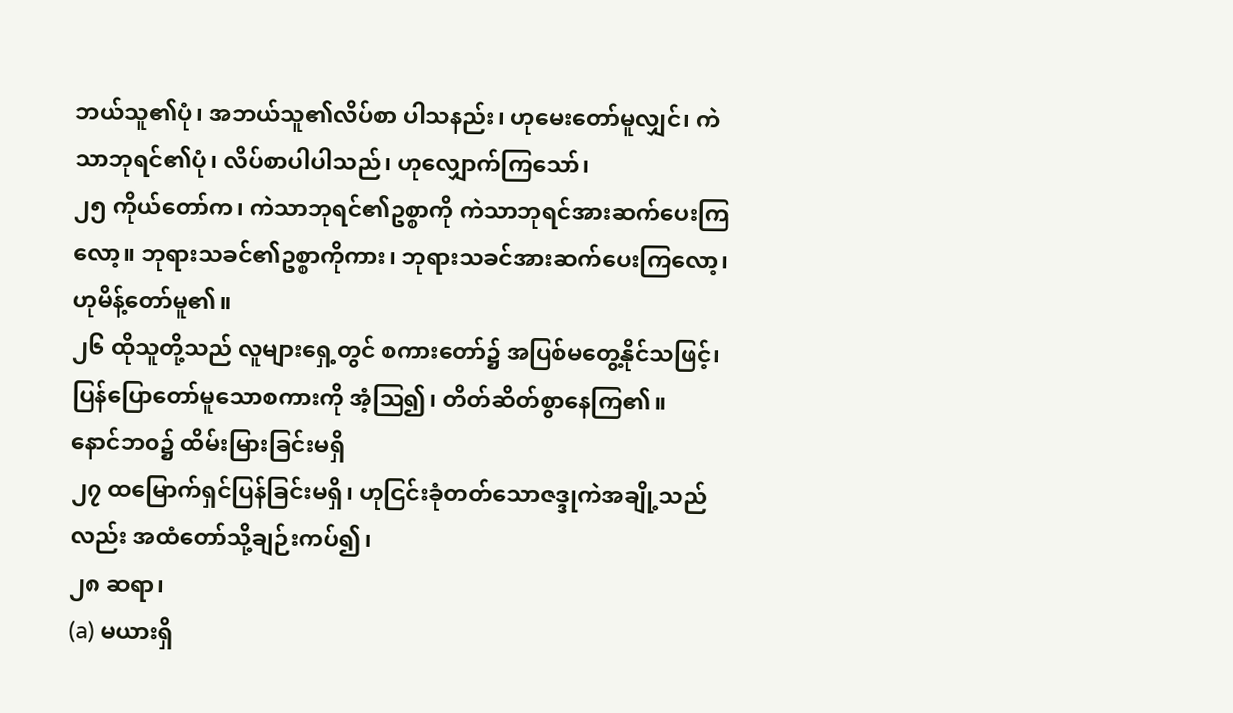ဘယ်သူ၏ပုံ၊ အဘယ်သူ၏လိပ်စာ ပါသနည်း၊ ဟုမေးတော်မူလျှင်၊ ကဲသာဘုရင်၏ပုံ၊ လိပ်စာပါပါသည်၊ ဟုလျှောက်ကြသော်၊
၂၅ ကိုယ်တော်က၊ ကဲသာဘုရင်၏ဥစ္စာကို ကဲသာဘုရင်အားဆက်ပေးကြလော့။ ဘုရားသခင်၏ဥစ္စာကိုကား၊ ဘုရားသခင်အားဆက်ပေးကြလော့၊ ဟုမိန့်တော်မူ၏။
၂၆ ထိုသူတို့သည် လူများရှေ့တွင် စကားတော်၌ အပြစ်မတွေ့နိုင်သဖြင့်၊ ပြန်ပြောတော်မူသောစကားကို အံ့ဩ၍၊ တိတ်ဆိတ်စွာနေကြ၏။
နောင်ဘ၀၌ ထိမ်းမြားခြင်းမရှိ
၂၇ ထမြောက်ရှင်ပြန်ခြင်းမရှိ၊ ဟုငြင်းခုံတတ်သောဇဒ္ဒုကဲအချို့သည်လည်း အထံတော်သို့ချဉ်းကပ်၍၊
၂၈ ဆရာ၊
(a) မယားရှိ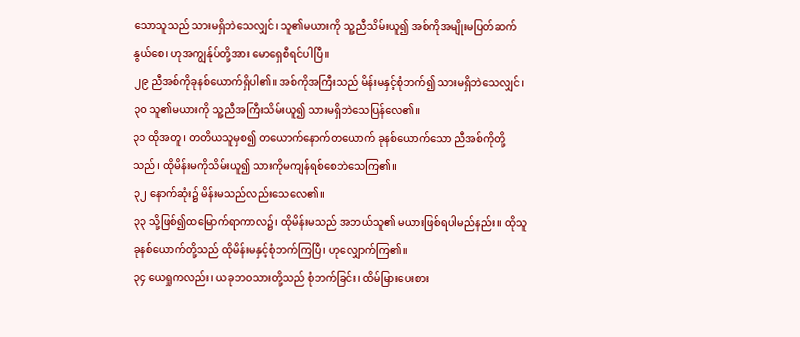သောသူသည် သားမရှိဘဲသေလျှင်၊ သူ၏မယားကို သူ့ညီသိမ်းယူ၍ အစ်ကိုအမျိုးမပြတ်ဆက်နွယ်စေ၊ ဟုအကျွန်ုပ်တို့အား မောရှေစီရင်ပါပြီ။
၂၉ ညီအစ်ကိုခုနစ်ယောက်ရှိပါ၏။ အစ်ကိုအကြီးသည် မိန်းမနှင့်စုံဘက်၍ သားမရှိဘဲသေလျှင်၊
၃၀ သူ၏မယားကို သူ့ညီအကြီးသိမ်းယူ၍ သားမရှိဘဲသေပြန်လေ၏။
၃၁ ထိုအတူ၊ တတိယသူမှစ၍ တယောက်နောက်တယောက် ခုနစ်ယောက်သော ညီအစ်ကိုတို့သည်၊ ထိုမိန်းမကိုသိမ်းယူ၍ သားကိုမကျန်ရစ်စေဘဲသေကြ၏။
၃၂ နောက်ဆုံး၌ မိန်းမသည်လည်းသေလေ၏။
၃၃ သို့ဖြစ်၍ထမြောက်ရာကာလ၌၊ ထိုမိန်းမသည် အဘယ်သူ၏ မယားဖြစ်ရပါမည်နည်း။ ထိုသူခုနစ်ယောက်တို့သည် ထိုမိန်းမနှင့်စုံဘက်ကြပြီ၊ ဟုလျှောက်ကြ၏။
၃၄ ယေရှုကလည်း၊ ယခုဘဝသားတို့သည် စုံဘက်ခြင်း၊ ထိမ်မြားပေးစား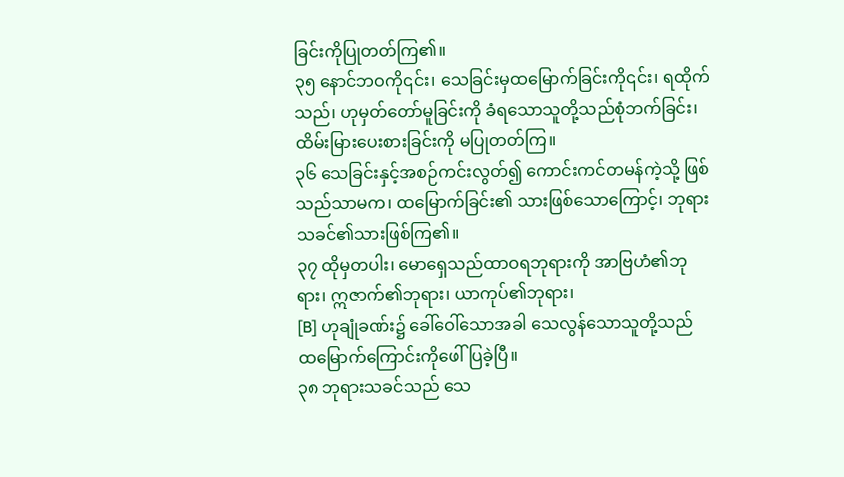ခြင်းကိုပြုတတ်ကြ၏။
၃၅ နောင်ဘဝကို၎င်း၊ သေခြင်းမှထမြောက်ခြင်းကို၎င်း၊ ရထိုက်သည်၊ ဟုမှတ်တော်မူခြင်းကို ခံရသောသူတို့သည်စုံဘက်ခြင်း၊ ထိမ်းမြားပေးစားခြင်းကို မပြုတတ်ကြ။
၃၆ သေခြင်းနှင့်အစဉ်ကင်းလွတ်၍ ကောင်းကင်တမန်ကဲ့သို့ ဖြစ်သည်သာမက၊ ထမြောက်ခြင်း၏ သားဖြစ်သောကြောင့်၊ ဘုရားသခင်၏သားဖြစ်ကြ၏။
၃၇ ထိုမှတပါး၊ မောရှေသည်ထာဝရဘုရားကို အာဗြဟံ၏ဘုရား၊ ဣဇာက်၏ဘုရား၊ ယာကုပ်၏ဘုရား၊
[B] ဟုချုံခဏ်း၌ ခေါ်ဝေါ်သောအခါ သေလွန်သောသူတို့သည် ထမြောက်ကြောင်းကိုဖေါ်ပြခဲ့ပြီ။
၃၈ ဘုရားသခင်သည် သေ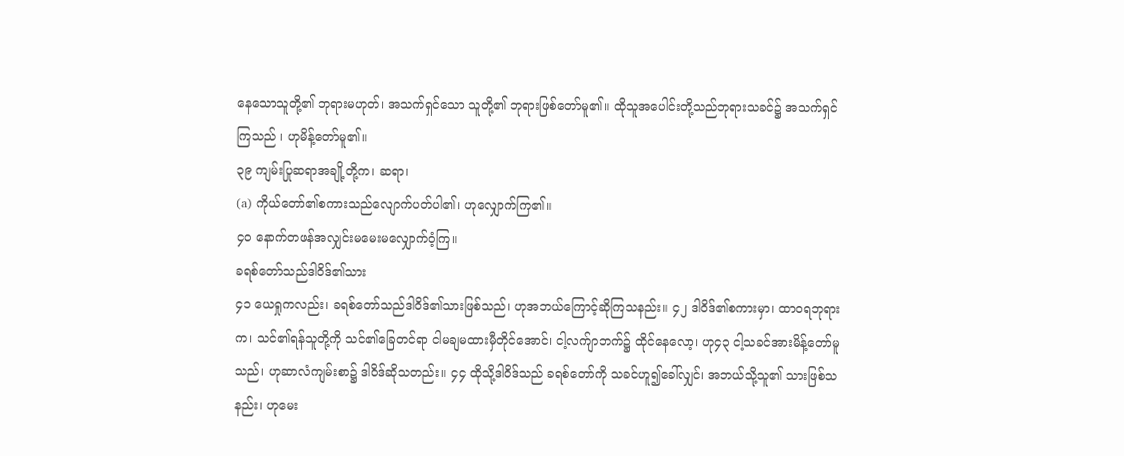နေသောသူတို့၏ ဘုရားမဟုတ်၊ အသက်ရှင်သော သူတို့၏ ဘုရားဖြစ်တော်မူ၏။ ထိုသူအပေါင်းတို့သည်ဘုရားသခင်၌ အသက်ရှင်ကြသည် ၊ ဟုမိန့်တော်မူ၏။
၃၉ ကျမ်းပြုဆရာအချို့တို့က၊ ဆရာ၊
(a) ကိုယ်တော်၏စကားသည်လျောက်ပတ်ပါ၏၊ ဟုလျှောက်ကြ၏။
၄၀ နောက်တဖန်အလျှင်းမမေးမလျှောက်ဝံ့ကြ။
ခရစ်တော်သည်ဒါဝိဒ်၏သား
၄၁ ယေရှုကလည်း၊ ခရစ်တော်သည်ဒါဝိဒ်၏သားဖြစ်သည်၊ ဟုအဘယ်ကြောင့်ဆိုကြသနည်း။ ၄၂ ဒါဝိဒ်၏စကားမှာ၊ ထာဝရဘုရားက၊ သင်၏ရန်သူတို့ကို သင်၏ခြေတင်ရာ ငါမချမထားမှီတိုင်အောင်၊ ငါ့လက်ျာဘက်၌ ထိုင်နေလော့၊ ဟု၄၃ ငါ့သခင်အားမိန့်တော်မူသည်၊ ဟုဆာလံကျမ်းစာ၌ ဒါဝိဒ်ဆိုသတည်း။ ၄၄ ထိုသို့ဒါဝိဒ်သည် ခရစ်တော်ကို သခင်ဟူ၍ခေါ်လျှင်၊ အဘယ်သို့သူ၏ သားဖြစ်သနည်း၊ ဟုမေး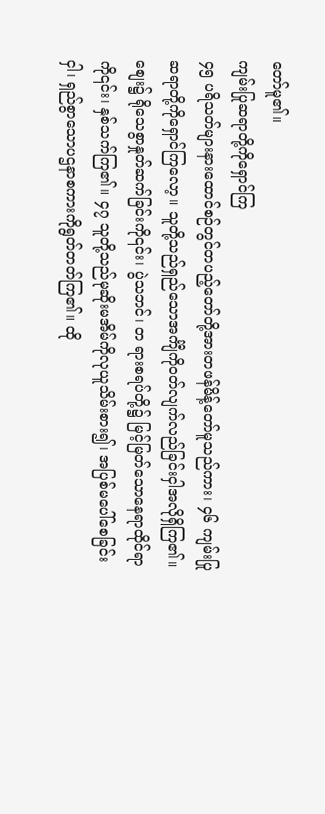တော်မူ၏။
ကျမ်းပြုဆရာတို့ကိုရှောင်ကြ
၄၅ ပရိသတ်များနားထောင်စဉ်တွင်တပည့်တော်တို့အားတဖန်မိန့်တော်မူသည်ကား၊ ၄၆ ကျမ်းပြုဆရာတို့ကိုရှောင်ကြလော့။ သူတို့သည်ရှည်သောအင်္ကျီကိုဝတ်လျက်လည်ခြင်းငှါအလိုရှိကြ၏။ စျေး၌ ရိုသေစွာနှုတ်ဆက်ခြင်းကို၎င်း၊ ပွဲသဘင်၊ တ ရားစရပ်တို့၌ မြင့်မြတ်သောနေရာထိုင်ရာကို၎င်း၊ နှစ်သက်ကြ၏။ ၄၇ သူတို့သည်မုဆိုးမအိမ်ကိုလုယူသိမ်းစား၍၊ အပြစ်မပေါ်စေခြင်းငှါ၊ ရှည်စွာသောပဌနာစကားကိုရွတ်တတ်ကြ၏။ ထို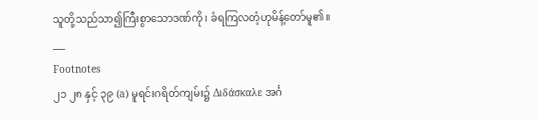သူတို့သည်သာ၍ကြီးစွာသောဒဏ်ကို၊ ခံရကြလတံ့ဟုမိန့်တော်မူ၏။
___
Footnotes
၂၁ ၂၈ နှင့် ၃၉ (a) မူရင်းဂရိတ်ကျမ်း၌ Διδάσκαλε အင်္ဂ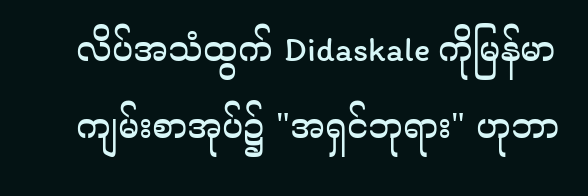လိပ်အသံထွက် Didaskale ကိုမြန်မာကျမ်းစာအုပ်၌ "အရှင်ဘုရား" ဟုဘာ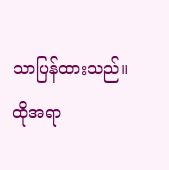သာပြန်ထားသည်။ ထိုအရာ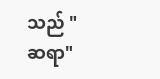သည် "ဆရာ"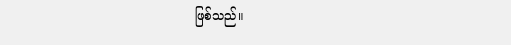ဖြစ်သည်။